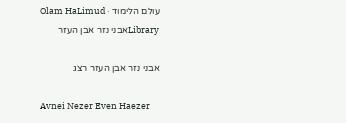עולם הלימוד · Olam HaLimud
Libraryאבני נזר אבן העזר

אבני נזר אבן העזר רצג

Avnei Nezer Even Haezer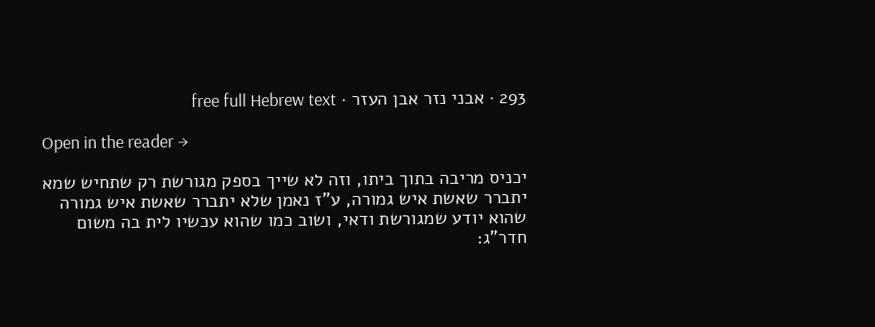293 · אבני נזר אבן העזר · free full Hebrew text

Open in the reader →

יכניס מריבה בתוך ביתו, וזה לא שייך בספק מגורשת רק שתחיש שמא יתברר שאשת איש גמורה, ע"ז נאמן שלא יתברר שאשת איש גמורה שהוא יודע שמגורשת ודאי, ושוב כמו שהוא עכשיו לית בה משום חדר"ג: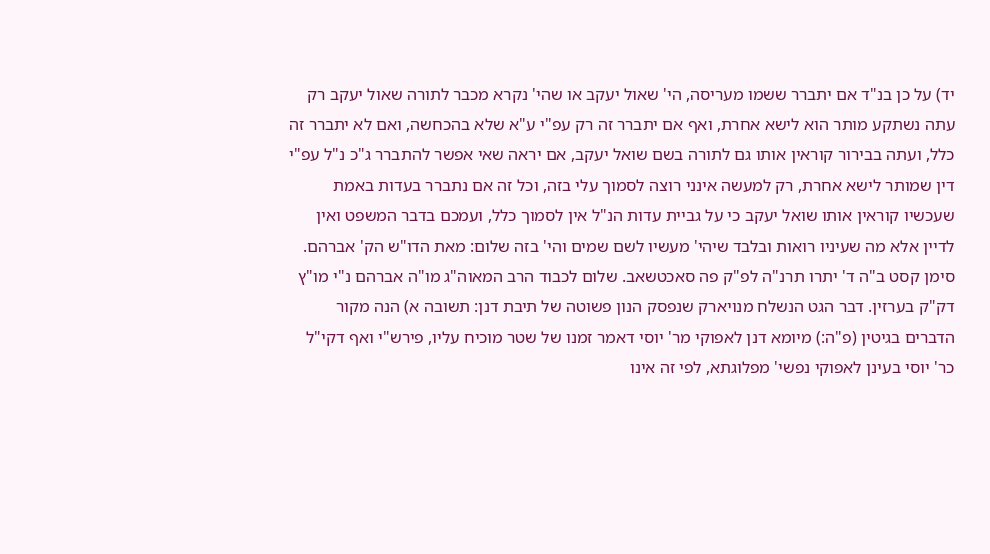יד) על כן בנ"ד אם יתברר ששמו מעריסה, הי' שאול יעקב או שהי' נקרא מכבר לתורה שאול יעקב רק עתה נשתקע מותר הוא לישא אחרת, ואף אם יתברר זה רק עפ"י ע"א שלא בהכחשה, ואם לא יתברר זה כלל, ועתה בבירור קוראין אותו גם לתורה בשם שואל יעקב, אם יראה שאי אפשר להתברר ג"כ נ"ל עפ"י דין שמותר לישא אחרת, רק למעשה אינני רוצה לסמוך עלי בזה, וכל זה אם נתברר בעדות באמת שעכשיו קוראין אותו שואל יעקב כי על גביית עדות הנ"ל אין לסמוך כלל, ועמכם בדבר המשפט ואין לדיין אלא מה שעיניו רואות ובלבד שיהי' מעשיו לשם שמים והי' בזה שלום: מאת הדו"ש הק' אברהם. סימן קסט ב"ה ד' יתרו תרנ"ה לפ"ק פה סאכטשאב. שלום לכבוד הרב המאוה"ג מו"ה אברהם נ"י מו"ץ דק"ק בערזין. דבר הגט הנשלח מנויארק שנפסק הנון פשוטה של תיבת דנן: תשובה א) הנה מקור הדברים בגיטין (פ"ה:) מיומא דנן לאפוקי מר' יוסי דאמר זמנו של שטר מוכיח עליו, פירש"י ואף דקי"ל כר' יוסי בעינן לאפוקי נפשי' מפלוגתא, לפי זה אינו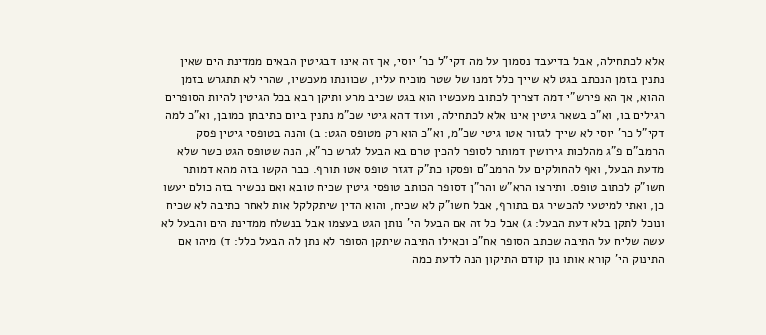אלא לכתחילה, אבל בדיעבד נסמוך על מה דקי"ל כר' יוסי, אך זה אינו דבגיטין הבאים ממדינת הים שאין נתנין בזמן הנכתב בגט לא שייך כלל זמנו של שטר מוכיח עליו, שכוונתו מעכשיו, שהרי לא תתגרש בזמן ההוא, אך הא פירש"י דמה דצריך לכתוב מעכשיו הוא בגט שכיב מרע ותיקן רבא בכל הגיטין להיות הסופרים רגילים בו, וא"כ בשאר גיטין אינו אלא לכתחילה, ועוד דהא גיטי שכ"מ נתנין ביום כתיבתן כמובן, וא"כ למה דקי"ל כר' יוסי לא שייך לגזור אטו גיטי שכ"מ, וא"כ הוא רק מטופס הגט: ב) והנה בטופסי גיטין פסק הרמב"ם פ"ג מהלכות גירושין דמותר לסופר להכין טרם בא הבעל לגרש כר"א, הנה שטופס הגט כשר שלא מדעת הבעל, ואף להחולקים על הרמב"ם ופסקו כת"ק דגזר טופס אטו תורף. כבר הקשו בזה מהא דמותר חשו"ק לכתוב טופס. ותירצו הרא"ש והר"ן דסופר הכותב טופסי גיטין שכיח טובא ואם נכשיר בזה כולם יעשו כן, ואתי למיטעי להכשיר גם בתורף, אבל חשו"ק לא שכיח, והוא הדין שיתקלקל אות לאחר כתיבה לא שכיח ונוכל לתקן בלא דעת הבעל: ג) אבל כל זה אם הבעל הי' נותן הגט בעצמו אבל בנשלח ממדינת הים והבעל לא עשה שליח על התיבה שכתב הסופר אח"כ וכאילו התיבה שיתקן הסופר לא נתן לה הבעל כלל: ד) מיהו אם התינוק הי' קורא אותו נון קודם התיקון הנה לדעת כמה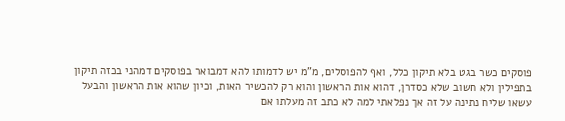פוסקים כשר בגט בלא תיקון כלל, ואף להפוסלים, מ"מ יש לדמותו להא דמבואר בפוסקים דמהני בכזה תיקון בתפילין ולא חשוב שלא כסדרן, דהוא אות הראשון והוא רק להכשיר האות, וכיון שהוא אות הראשון והבעל עשאו שליח נתינה על זה אך נפלאתי למה לא כתב זה מעלתו אם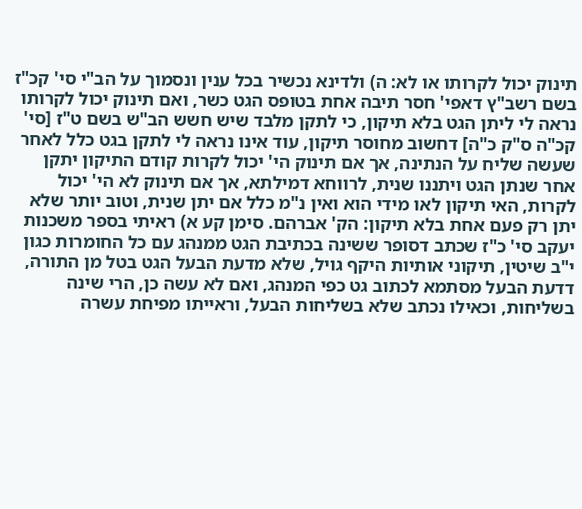תינוק יכול לקרותו או לא: ה) ולדינא נכשיר בכל ענין ונסמוך על הב"י סי' קכ"ז בשם רשב"ץ דאפי' חסר תיבה אחת בטופס הגט כשר, ואם תינוק יכול לקרותו נראה לי ליתן הגט בלא תיקון, כי לתקן מלבד שיש חשש הב"ש בשם ט"ז [סי' קכ"ה ס"ק כ"ה] דחשוב מחוסר תיקון, עוד אינו נראה לי לתקן בגט כלל לאחר שעשה שליח על הנתינה, אך אם תינוק הי' יכול לקרות קודם התיקון יתקן אחר שנתן הגט ויתננו שנית, לרווחא דמילתא, אך אם תינוק לא הי' יכול לקרות, האי תיקון לאו מידי הוא ואין נ"מ כלל אם יתן שנית, וטוב יותר שלא יתן רק פעם אחת בלא תיקון: הק' אברהם. סימן קע א) ראיתי בספר משכנות יעקב סי' כ"ז שכתב דסופר ששינה בכתיבת הגט ממנהג עם כל החומרות כגון י"ב שיטין, תיקוני אותיות היקף גויל, שלא מדעת הבעל הגט בטל מן התורה, דדעת הבעל מסתמא לכתוב גט כפי המנהג, ואם לא עשה כן, הרי שינה בשליחות, וכאילו נכתב שלא בשליחות הבעל, וראייתו מפיחת עשרה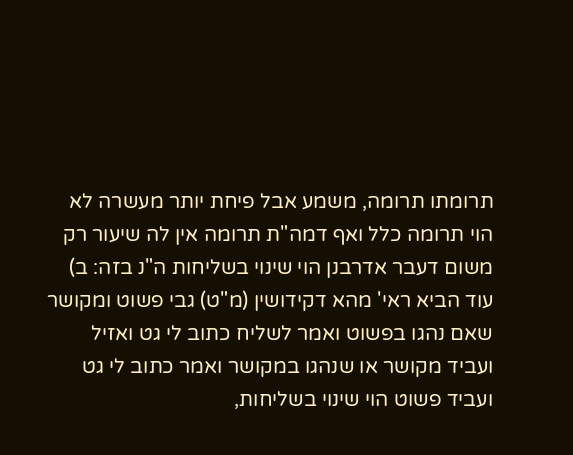תרומתו תרומה, משמע אבל פיחת יותר מעשרה לא הוי תרומה כלל ואף דמה"ת תרומה אין לה שיעור רק משום דעבר אדרבנן הוי שינוי בשליחות ה"נ בזה: ב) עוד הביא ראי' מהא דקידושין (מ"ט) גבי פשוט ומקושר שאם נהגו בפשוט ואמר לשליח כתוב לי גט ואזיל ועביד מקושר או שנהגו במקושר ואמר כתוב לי גט ועביד פשוט הוי שינוי בשליחות,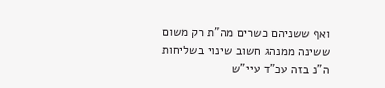ואף ששניהם כשרים מה"ת רק משום ששינה ממנהג חשוב שינוי בשליחות ה"נ בזה עכ"ד עיי"ש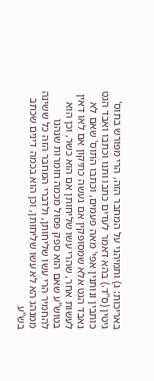באריכות: ג) ותמיהני על המחבר הזה, הרי מפורש בתוס' גיטין (ס"ד.) בהא דאמר לעדים כתבו ותנו וכתבו ואבד הגט כותבין ונותנין אפי' מאה פעמים, וכתבו התוס' שאם לא נאבד הגט אלא שמסופקין אם נעשה כתיקון אם לאו דאין לעשות אחר, שהרי עשו שליחותן אם הוא כשר, וכן הוא בטוש"ע שאם הוא ספק פסול מכמה חומרות שנהנו להחמיר הרי עשו שליחותן, ולדברי המחבר הזה כל ששינה ממנהג הא לא עשו שליחותן, וכן הוא בכמה דינים שכתב בש"ע